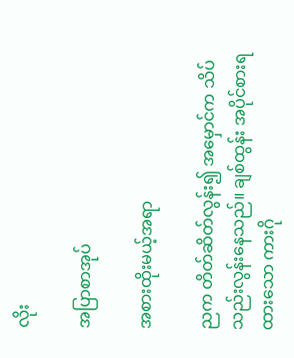လိုး

အပြာစာအုပ်

အစားထိုးမယ့်အရာ

ညက တိတ်ဆိတ်လွန်း၍ အမှောင်က သိပ်သည်းလွန်းနေသည်။ ချစ်ထွန်း အပိုင်စားရထားသော ကားဂို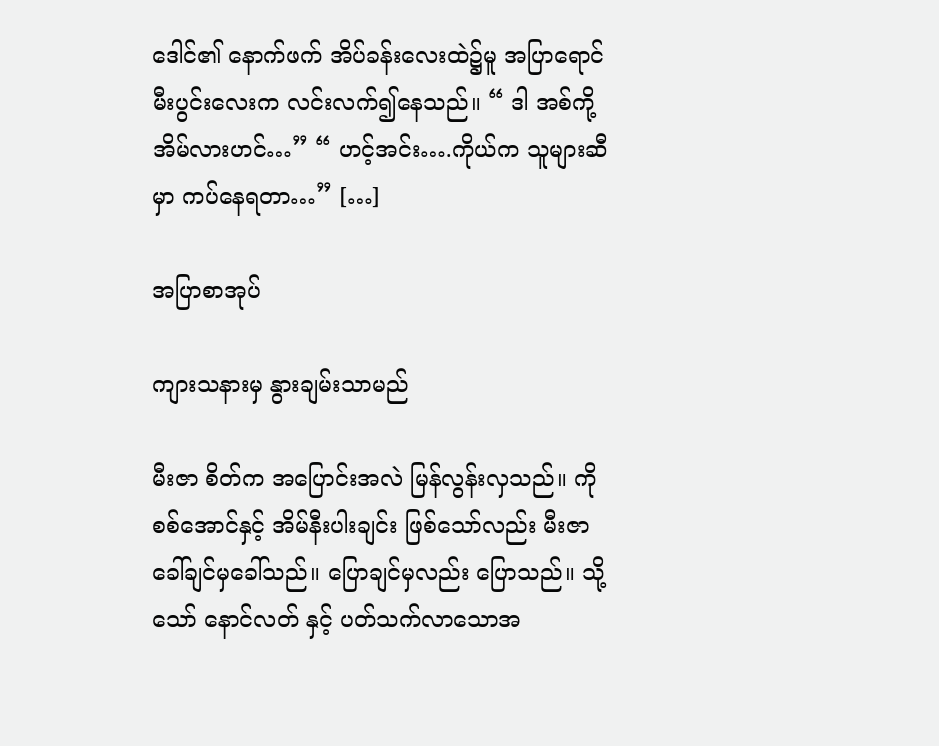ဒေါင်၏ နောက်ဖက် အိပ်ခန်းလေးထဲ၌မူ အပြာရောင် မီးပွင်းလေးက လင်းလက်၍နေသည်။ “ ဒါ အစ်ကို့ အိမ်လားဟင်…” “ ဟင့်အင်း….ကိုယ်က သူများဆီမှာ ကပ်နေရတာ…” […]

အပြာစာအုပ်

ကျားသနားမှ နွားချမ်းသာမည်

မီးဇာ စိတ်က အပြောင်းအလဲ မြန်လွန်းလှသည်။ ကိုစစ်အောင်နှင့် အိမ်နီးပါးချင်း ဖြစ်သော်လည်း မီးဇာ ခေါ်ချင်မှခေါ်သည်။ ပြောချင်မှလည်း ပြောသည်။ သို့သော် နောင်လတ် နှင့် ပတ်သက်လာသောအ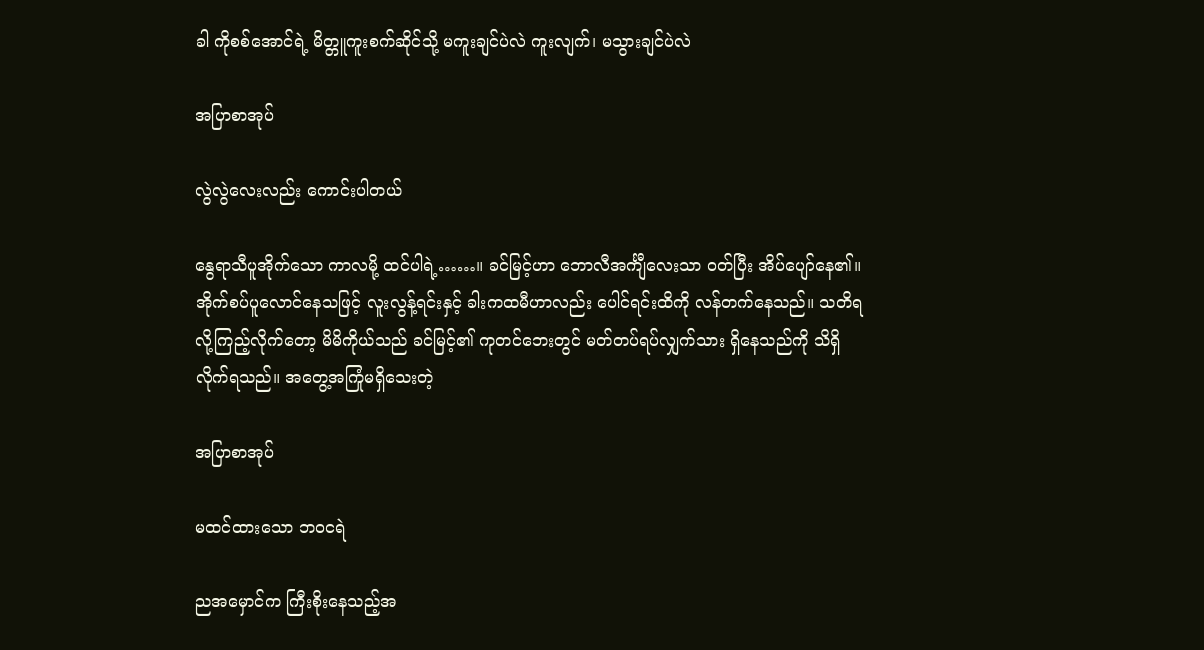ခါ ကိုစစ်အောင်ရဲ့ မိတ္တူကူးစက်ဆိုင်သို့ မကူးချင်ပဲလဲ ကူးလျက်၊ မသွားချင်ပဲလဲ

အပြာစာအုပ်

လွဲလွဲလေးလည်း ကောင်းပါတယ်

နွေရာသီပူအိုက်သော ကာလမို့ ထင်ပါရဲ့……။ ခင်မြင့်ဟာ ဘောလီအင်္ကျီလေးသာ ဝတ်ပြီး အိပ်ပျော်နေ၏။ အိုက်စပ်ပူလောင်နေသဖြင့် လူးလွန့်ရင်းနှင့် ခါးကထမီဟာလည်း ပေါင်ရင်းထိကို လန်တက်နေသည်။ သတိရလို့ကြည့်လိုက်တော့ မိမိကိုယ်သည် ခင်မြင့်၏ ကုတင်ဘေးတွင် မတ်တပ်ရပ်လျှက်သား ရှိနေသည်ကို သိရှိလိုက်ရသည်။ အတွေ့အကြုံမရှိသေးတဲ့

အပြာစာအုပ်

မထင်ထားသော ဘဝငရဲ

ညအမှောင်က ကြီးစိုးနေသည့်အ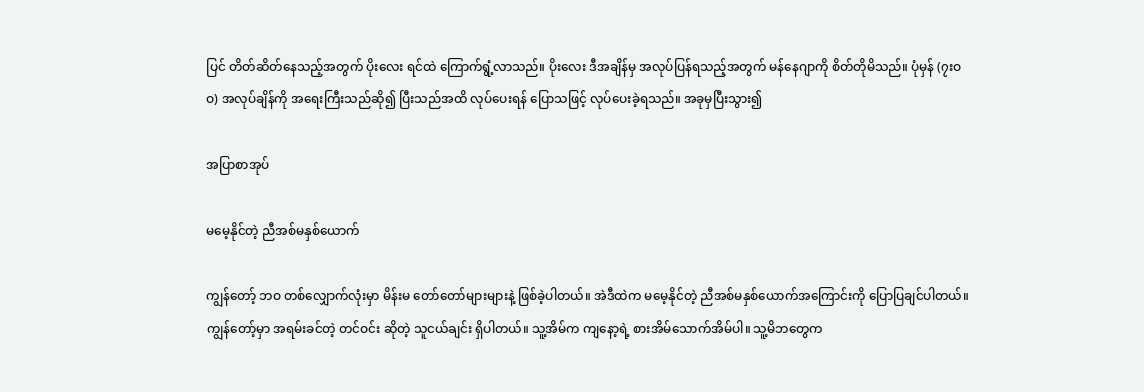ပြင် တိတ်ဆိတ်နေသည့်အတွက် ပိုးလေး ရင်ထဲ ကြောက်ရွံ့လာသည်။ ပိုးလေး ဒီအချိန်မှ အလုပ်ပြန်ရသည့်အတွက် မန်နေဂျာကို စိတ်တိုမိသည်။ ပုံမှန် (၇းဝဝ) အလုပ်ချိန်ကို အရေးကြီးသည်ဆို၍ ပြီးသည်အထိ လုပ်ပေးရန် ပြောသဖြင့် လုပ်ပေးခဲ့ရသည်။ အခုမှပြီးသွား၍

အပြာစာအုပ်

မမေ့နိုင်တဲ့ ညီအစ်မနှစ်ယောက်

ကျွန်တော့် ဘဝ တစ်လျှောက်လုံးမှာ မိန်းမ တော်တော်များများနဲ့ ဖြစ်ခဲ့ပါတယ်။ အဲဒီထဲက မမေ့နိုင်တဲ့ ညီအစ်မနှစ်ယောက်အကြောင်းကို ပြောပြချင်ပါတယ်။ ကျွန်တော့်မှာ အရမ်းခင်တဲ့ တင်ဝင်း ဆိုတဲ့ သူငယ်ချင်း ရှိပါတယ်။ သူ့အိမ်က ကျနော့ရဲ့ စားအိမ်သောက်အိမ်ပါ။ သူ့မိဘတွေက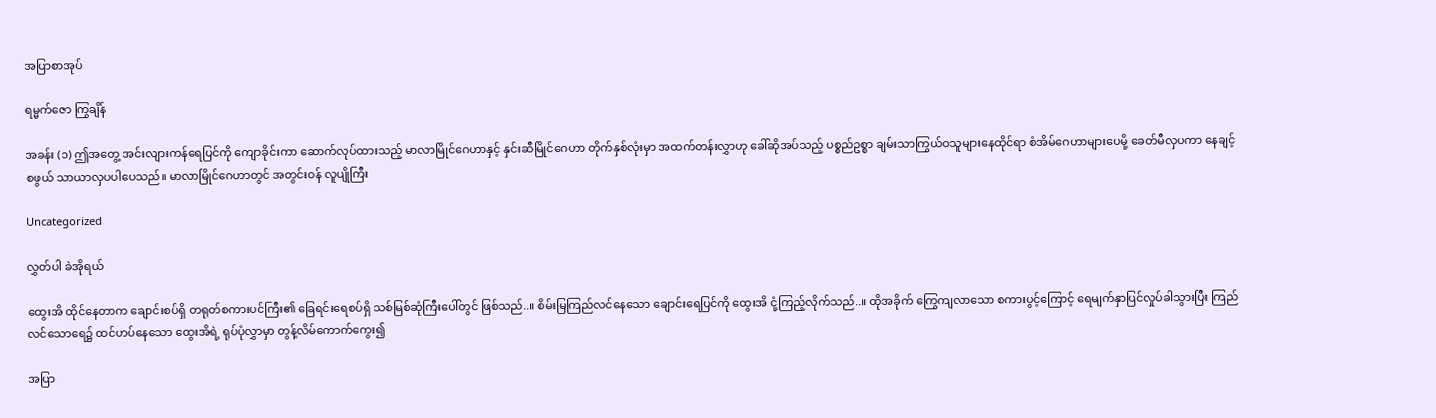အပြာစာအုပ်

ရမ္မက်ဇော ကြွချိန်

အခန်း (၁) ဤအတွေ့ အင်းလျားကန်ရေပြင်ကို ကျောခိုင်းကာ ဆောက်လုပ်ထားသည့် မာလာမြိုင်ဂေဟာနှင့် နှင်းဆီမြိုင်ဂေဟာ တိုက်နှစ်လုံးမှာ အထက်တန်းလွှာဟု ခေါ်ဆိုအပ်သည့် ပစ္စည်ဥစ္စာ ချမ်းသာကြွယ်ဝသူများနေထိုင်ရာ စံအိမ်ဂေဟာများပေမို့ ခေတ်မီလှပကာ နေချင့်စဖွယ် သာယာလှပပါပေသည်။ မာလာမြိုင်ဂေဟာတွင် အတွင်းဝန် လူပျိုကြီး

Uncategorized

လွှတ်ပါ ခဲအိုရယ်

ထွေးအိ ထိုင်နေတာက ချောင်းစပ်ရှိ တရုတ်စကားပင်ကြီး၏ ခြေရင်းရေစပ်ရှိ သစ်မြစ်ဆုံကြီးပေါ်တွင် ဖြစ်သည်..။ စိမ်းမြကြည်လင်နေသော ချောင်းရေပြင်ကို ထွေးအိ ငုံ့ကြည့်လိုက်သည်..။ ထိုအခိုက် ကြွေကျလာသော စကားပွင့်ကြောင့် ရေမျက်နှာပြင်လှုပ်ခါသွားပြီး ကြည်လင်သောရေ၌ ထင်ဟပ်နေသော ထွေးအိရဲ့ ရုပ်ပုံလွှာမှာ တွန့်လိမ်ကောက်ကွေး၍

အပြာ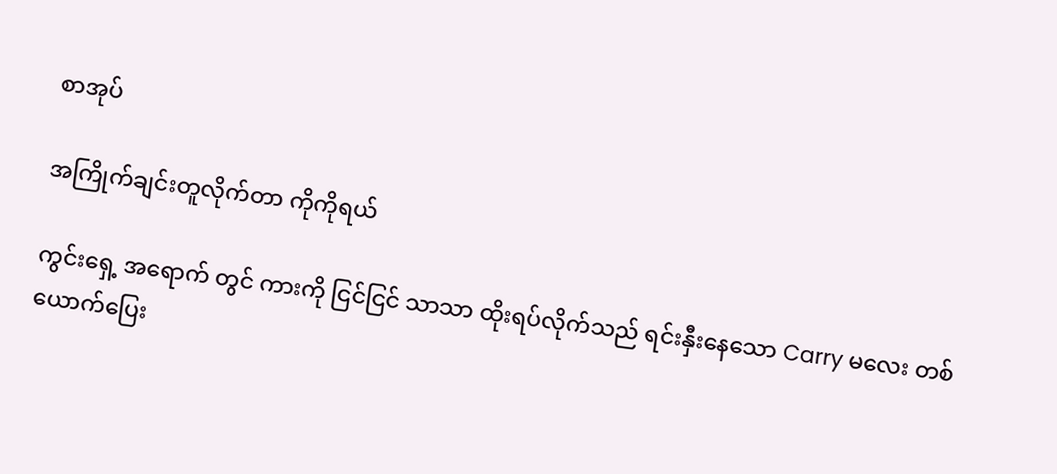စာအုပ်

အကြိုက်ချင်းတူလိုက်တာ ကိုကိုရယ်

ကွင်းရှေ့ အရောက် တွင် ကားကို ငြင်ငြင် သာသာ ထိုးရပ်လိုက်သည် ရင်းနှီးနေသော Carry မလေး တစ်ယောက်ပြေး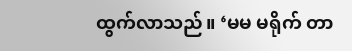ထွက်လာသည်။ ‘မမ မရိုက် တာ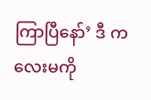ကြာပြီနော်’ ဒီ ကလေးမကို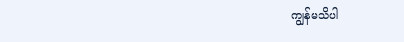ကျွန်မသိပါ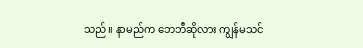သည်။ နာမည်က ဘေဘီဆိုလား ကျွန်မသင်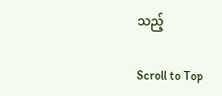သည့်

Scroll to Top